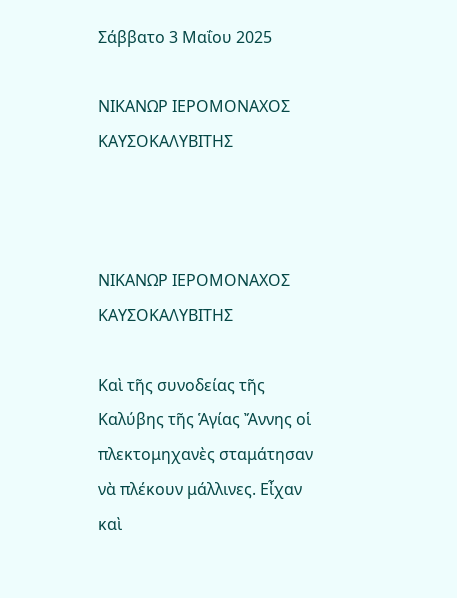Σάββατο 3 Μαΐου 2025

ΝΙΚΑΝΩΡ ΙΕΡΟΜΟΝΑΧΟΣ ΚΑΥΣΟΚΑΛΥΒΙΤΗΣ



ΝΙΚΑΝΩΡ ΙΕΡΟΜΟΝΑΧΟΣ ΚΑΥΣΟΚΑΛΥΒΙΤΗΣ

Καὶ τῆς συνοδείας τῆς Καλύβης τῆς Ἁγίας Ἄννης οἱ πλεκτομηχανὲς σταμάτησαν νὰ πλέκουν μάλλινες. Εἶχαν καὶ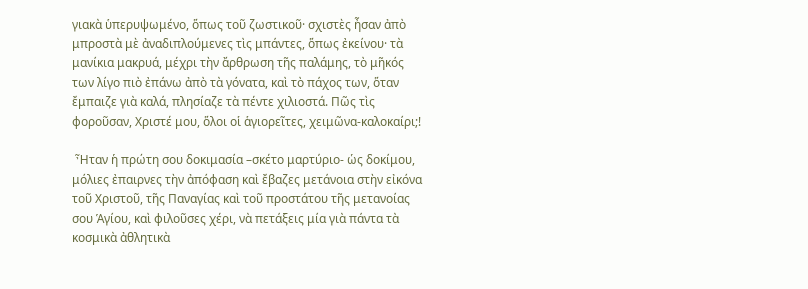γιακὰ ὑπερυψωμένο, ὅπως τοῦ ζωστικοῦ· σχιστὲς ἦσαν ἀπὸ μπροστὰ μὲ ἀναδιπλούμενες τὶς μπάντες, ὅπως ἐκείνου· τὰ μανίκια μακρυά, μέχρι τὴν ἄρθρωση τῆς παλάμης, τὸ μῆκός των λίγο πιὸ ἐπάνω ἀπὸ τὰ γόνατα, καὶ τὸ πάχος των, ὅταν ἔμπαιζε γιὰ καλά, πλησίαζε τὰ πέντε χιλιοστά. Πῶς τὶς φοροῦσαν, Χριστέ μου, ὅλοι οἱ ἁγιορεῖτες, χειμῶνα-καλοκαίρι;!

 Ἦταν ἡ πρώτη σου δοκιμασία –σκέτο μαρτύριο- ὡς δοκίμου, μόλιες ἐπαιρνες τὴν ἀπόφαση καὶ ἔβαζες μετάνοια στὴν εἰκόνα τοῦ Χριστοῦ, τῆς Παναγίας καὶ τοῦ προστάτου τῆς μετανοίας σου Ἁγίου, καὶ φιλοῦσες χέρι, νὰ πετάξεις μία γιὰ πάντα τὰ κοσμικὰ ἀθλητικὰ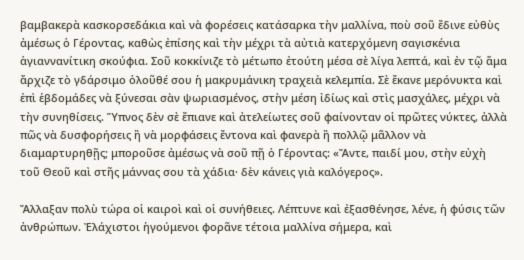βαμβακερὰ κασκορσεδάκια καὶ νὰ φορέσεις κατάσαρκα τὴν μαλλίνα, ποὺ σοῦ ἔδινε εὐθὺς ἀμέσως ὁ Γέροντας, καθὼς ἐπίσης καὶ τὴν μέχρι τὰ αὐτιὰ κατερχόμενη σαγισκένια ἁγιαννανίτικη σκούφια. Σοῦ κοκκίνιζε τὸ μέτωπο ἐτούτη μέσα σὲ λίγα λεπτά, καὶ ἐν τῷ ἅμα ἄρχιζε τὸ γδάρσιμο ὁλοῦθέ σου ἡ μακρυμάνικη τραχειὰ κελεμπία. Σὲ ἔκανε μερόνυκτα καὶ ἐπὶ ἑβδομάδες νὰ ξύνεσαι σὰν ψωριασμένος, στὴν μέση ἰδίως καὶ στὶς μασχάλες, μέχρι νὰ τὴν συνηθίσεις. Ὕπνος δὲν σὲ ἔπιανε καὶ ἀτελείωτες σοῦ φαίνονταν οἱ πρῶτες νύκτες, ἀλλὰ πῶς νὰ δυσφορήσεις ἢ νὰ μορφάσεις ἔντονα καὶ φανερὰ ἢ πολλῷ μᾶλλον νὰ διαμαρτυρηθῇς; μποροῦσε ἀμέσως νὰ σοῦ πῇ ὁ Γέροντας: «Ἄντε, παιδί μου, στὴν εὐχὴ τοῦ Θεοῦ καὶ στῆς μάννας σου τὰ χάδια· δὲν κάνεις γιὰ καλόγερος».

Ἄλλαξαν πολὺ τώρα οἱ καιροὶ καὶ οἱ συνήθειες. Λέπτυνε καὶ ἐξασθένησε, λένε, ἡ φύσις τῶν ἀνθρώπων. Ἐλάχιστοι ἡγούμενοι φορᾶνε τέτοια μαλλίνα σήμερα, καὶ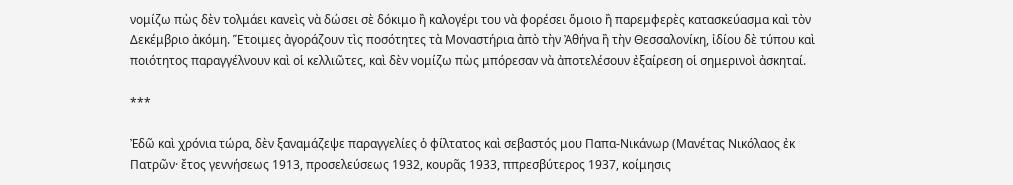νομίζω πὼς δὲν τολμάει κανεὶς νὰ δώσει σὲ δόκιμο ἢ καλογέρι του νὰ φορέσει ὅμοιο ἢ παρεμφερὲς κατασκεύασμα καὶ τὸν Δεκέμβριο ἀκόμη. Ἕτοιμες ἀγοράζουν τὶς ποσότητες τὰ Μοναστήρια ἀπὸ τὴν Ἀθήνα ἢ τὴν Θεσσαλονίκη, ἰδίου δὲ τύπου καὶ ποιότητος παραγγέλνουν καὶ οἱ κελλιῶτες, καὶ δὲν νομίζω πὼς μπόρεσαν νὰ ἀποτελέσουν ἐξαίρεση οἱ σημερινοὶ ἀσκηταί.

***

Ἐδῶ καὶ χρόνια τώρα, δὲν ξαναμάζεψε παραγγελίες ὁ φίλτατος καὶ σεβαστός μου Παπα-Νικάνωρ (Μανέτας Νικόλαος ἐκ Πατρῶν· ἔτος γεννήσεως 1913, προσελεύσεως 1932, κουρᾶς 1933, ππρεσβύτερος 1937, κοίμησις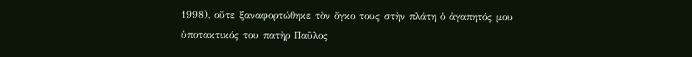1998), οὔτε ξαναφορτώθηκε τὸν ὄγκο τους στὴν πλάτη ὁ ἀγαπητός μου ὑποτακτικός του πατὴρ Παῦλος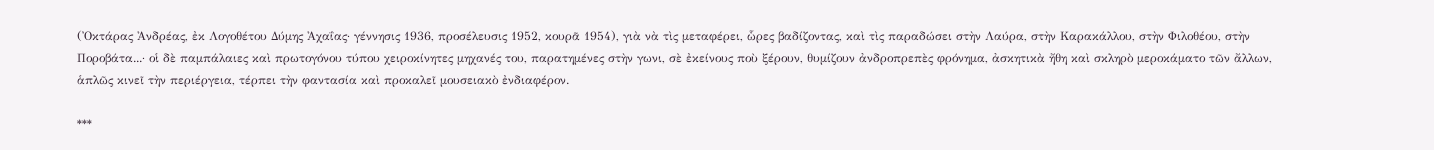(Ὀκτάρας Ἀνδρέας, ἐκ Λογοθέτου Δύμης Ἀχαΐας· γέννησις 1936, προσέλευσις 1952, κουρᾶ 1954), γιὰ νὰ τὶς μεταφέρει, ὧρες βαδίζοντας, καὶ τὶς παραδώσει στὴν Λαύρα, στὴν Καρακάλλου, στὴν Φιλοθέου, στὴν Ποροβάτα...· οἱ δὲ παμπάλαιες καὶ πρωτογόνου τύπου χειροκίνητες μηχανές του, παρατημένες στὴν γωνι, σὲ ἐκείνους ποὺ ξέρουν, θυμίζουν ἀνδροπρεπὲς φρόνημα, ἀσκητικὰ ἤθη καὶ σκληρὸ μεροκάματο τῶν ἄλλων, ἁπλῶς κινεῖ τὴν περιέργεια, τέρπει τὴν φαντασία καὶ προκαλεῖ μουσειακὸ ἐνδιαφέρον.

***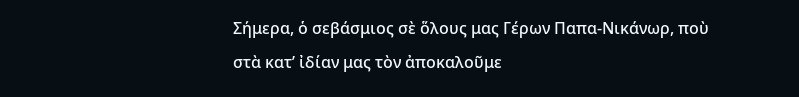Σήμερα, ὁ σεβάσμιος σὲ ὅλους μας Γέρων Παπα-Νικάνωρ, ποὺ στὰ κατ’ ἰδίαν μας τὸν ἀποκαλοῦμε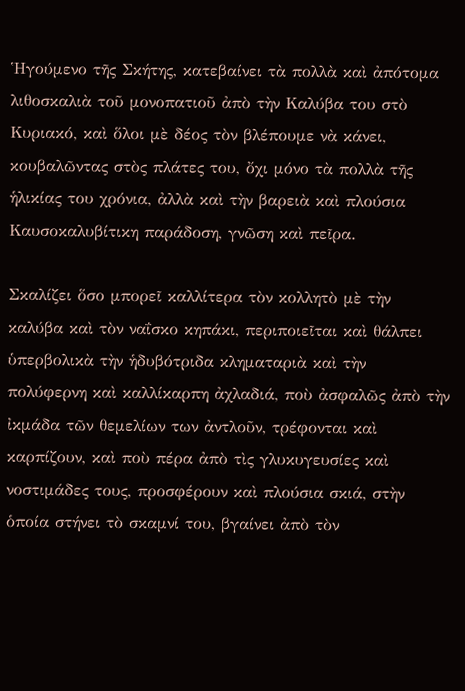Ἡγούμενο τῆς Σκήτης, κατεβαίνει τὰ πολλὰ καὶ ἀπότομα λιθοσκαλιὰ τοῦ μονοπατιοῦ ἀπὸ τὴν Καλύβα του στὸ Κυριακό, καὶ ὅλοι μὲ δέος τὸν βλέπουμε νὰ κάνει, κουβαλῶντας στὸς πλάτες του, ὄχι μόνο τὰ πολλὰ τῆς ἡλικίας του χρόνια, ἀλλὰ καὶ τὴν βαρειὰ καὶ πλούσια Καυσοκαλυβίτικη παράδοση, γνῶση καὶ πεῖρα.

Σκαλίζει ὅσο μπορεῖ καλλίτερα τὸν κολλητὸ μὲ τὴν καλύβα καὶ τὸν ναΐσκο κηπάκι, περιποιεῖται καὶ θάλπει ὑπερβολικὰ τὴν ἡδυβότριδα κληματαριὰ καὶ τὴν πολύφερνη καὶ καλλίκαρπη ἀχλαδιά, ποὺ ἀσφαλῶς ἀπὸ τὴν ἰκμάδα τῶν θεμελίων των ἀντλοῦν, τρέφονται καὶ καρπίζουν, καὶ ποὺ πέρα ἀπὸ τὶς γλυκυγευσίες καὶ νοστιμάδες τους, προσφέρουν καὶ πλούσια σκιά, στὴν ὁποία στήνει τὸ σκαμνί του, βγαίνει ἀπὸ τὸν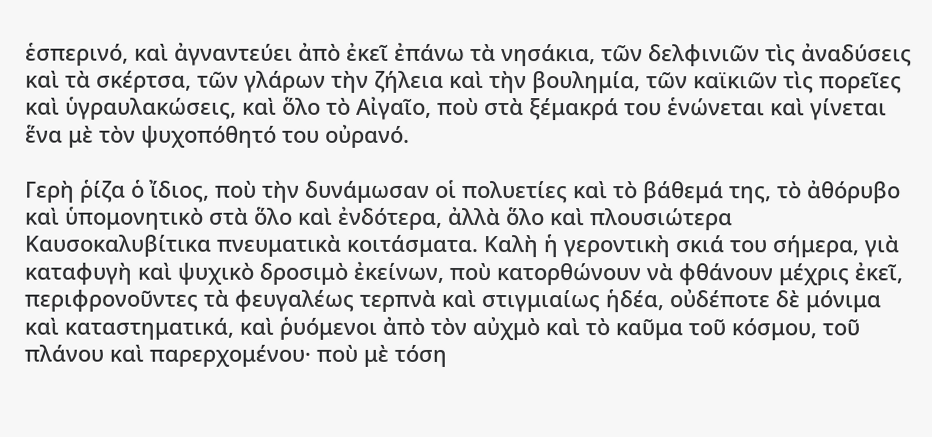ἑσπερινό, καὶ ἀγναντεύει ἀπὸ ἐκεῖ ἐπάνω τὰ νησάκια, τῶν δελφινιῶν τὶς ἀναδύσεις καὶ τὰ σκέρτσα, τῶν γλάρων τὴν ζήλεια καὶ τὴν βουλημία, τῶν καϊκιῶν τὶς πορεῖες καὶ ὑγραυλακώσεις, καὶ ὅλο τὸ Αἰγαῖο, ποὺ στὰ ξέμακρά του ἑνώνεται καὶ γίνεται ἕνα μὲ τὸν ψυχοπόθητό του οὐρανό.

Γερὴ ῥίζα ὁ ἴδιος, ποὺ τὴν δυνάμωσαν οἱ πολυετίες καὶ τὸ βάθεμά της, τὸ ἀθόρυβο καὶ ὑπομονητικὸ στὰ ὅλο καὶ ἐνδότερα, ἀλλὰ ὅλο καὶ πλουσιώτερα Καυσοκαλυβίτικα πνευματικὰ κοιτάσματα. Καλὴ ἡ γεροντικὴ σκιά του σήμερα, γιὰ καταφυγὴ καὶ ψυχικὸ δροσιμὸ ἐκείνων, ποὺ κατορθώνουν νὰ φθάνουν μέχρις ἐκεῖ, περιφρονοῦντες τὰ φευγαλέως τερπνὰ καὶ στιγμιαίως ἡδέα, οὐδέποτε δὲ μόνιμα καὶ καταστηματικά, καὶ ῥυόμενοι ἀπὸ τὸν αὐχμὸ καὶ τὸ καῦμα τοῦ κόσμου, τοῦ πλάνου καὶ παρερχομένου· ποὺ μὲ τόση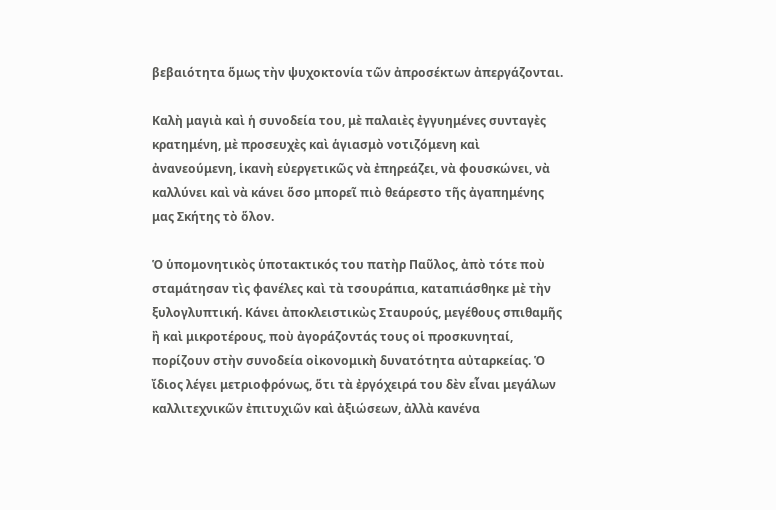βεβαιότητα ὅμως τὴν ψυχοκτονία τῶν ἀπροσέκτων ἀπεργάζονται.

Καλὴ μαγιὰ καὶ ἡ συνοδεία του, μὲ παλαιὲς ἐγγυημένες συνταγὲς κρατημένη, μὲ προσευχὲς καὶ ἁγιασμὸ νοτιζόμενη καὶ ἀνανεούμενη, ἱκανὴ εὐεργετικῶς νὰ ἐπηρεάζει, νὰ φουσκώνει, νὰ καλλύνει καὶ νὰ κάνει ὅσο μπορεῖ πιὸ θεάρεστο τῆς ἀγαπημένης μας Σκήτης τὸ ὅλον.

Ὁ ὑπομονητικὸς ὑποτακτικός του πατὴρ Παῦλος, ἀπὸ τότε ποὺ σταμάτησαν τὶς φανέλες καὶ τὰ τσουράπια, καταπιάσθηκε μὲ τὴν ξυλογλυπτική. Κάνει ἀποκλειστικὼς Σταυρούς, μεγέθους σπιθαμῆς ἢ καὶ μικροτέρους, ποὺ ἀγοράζοντάς τους οἱ προσκυνηταί, πορίζουν στὴν συνοδεία οἰκονομικὴ δυνατότητα αὐταρκείας. Ὁ ἴδιος λέγει μετριοφρόνως, ὅτι τὰ ἐργόχειρά του δὲν εἶναι μεγάλων καλλιτεχνικῶν ἐπιτυχιῶν καὶ ἀξιώσεων, ἀλλὰ κανένα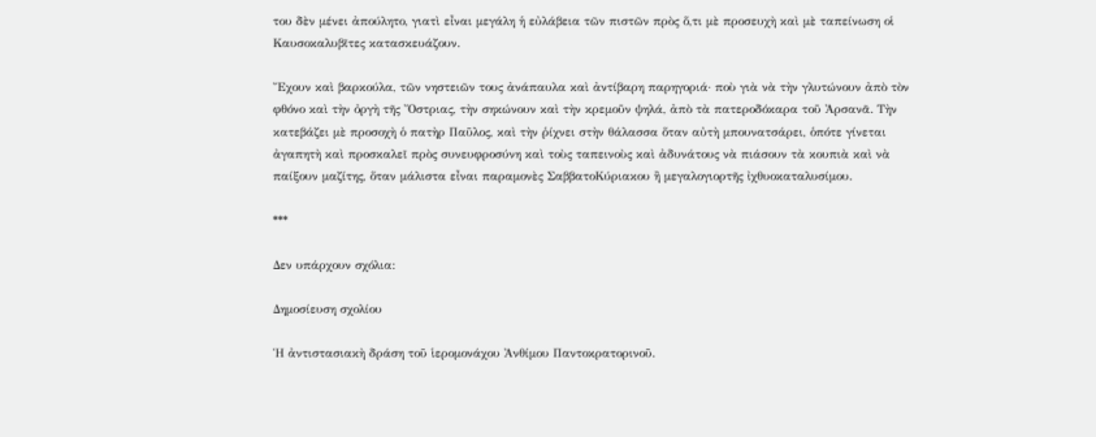του δὲν μένει ἀπούλητο, γιατὶ εἶναι μεγάλη ἡ εὐλάβεια τῶν πιστῶν πρὸς ὅ,τι μὲ προσευχὴ καὶ μὲ ταπείνωση οἱ Καυσοκαλυβῖτες κατασκευάζουν.

Ἔχουν καὶ βαρκούλα, τῶν νηστειῶν τους ἀνάπαυλα καὶ ἀντίβαρη παρηγοριά· ποὺ γιὰ νὰ τὴν γλυτώνουν ἀπὸ τὸν φθόνο καὶ τὴν ὀργὴ τῆς Ὄστριας, τὴν σηκώνουν καὶ τὴν κρεμοῦν ψηλά, ἀπὸ τὰ πατεροδόκαρα τοῦ Ἀρσανᾶ. Τὴν κατεβάζει μὲ προσοχὴ ὁ πατὴρ Παῦλος, καὶ τὴν ῥίχνει στὴν θάλασσα ὅταν αὐτὴ μπουνατσάρει, ὁπότε γίνεται ἀγαπητὴ καὶ προσκαλεῖ πρὸς συνευφροσύνη καὶ τοὺς ταπεινοὺς καὶ ἀδυνάτους νὰ πιάσουν τὰ κουπιὰ καὶ νὰ παίξουν μαζίτης, ὅταν μάλιστα εἶναι παραμονὲς ΣαββατοΚύριακου ἢ μεγαλογιορτῆς ἰχθυοκαταλυσίμου.

***

Δεν υπάρχουν σχόλια:

Δημοσίευση σχολίου

Ἡ ἀντιστασιακὴ δράση τοῦ ἱερομονάχου Ἀνθίμου Παντοκρατορινοῦ.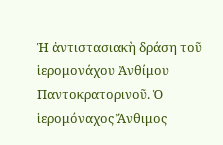Ἡ ἀντιστασιακὴ δράση τοῦ ἱερομονάχου Ἀνθίμου Παντοκρατορινοῦ. Ὁ ἱερομόναχος Ἄνθιμος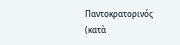Παντοκρατορινός (κατὰ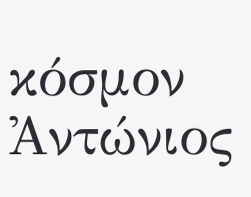κόσμον Ἀντώνιος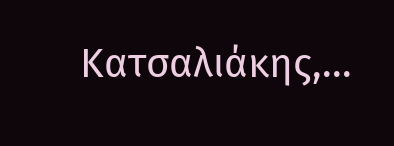Κατσαλιάκης,...